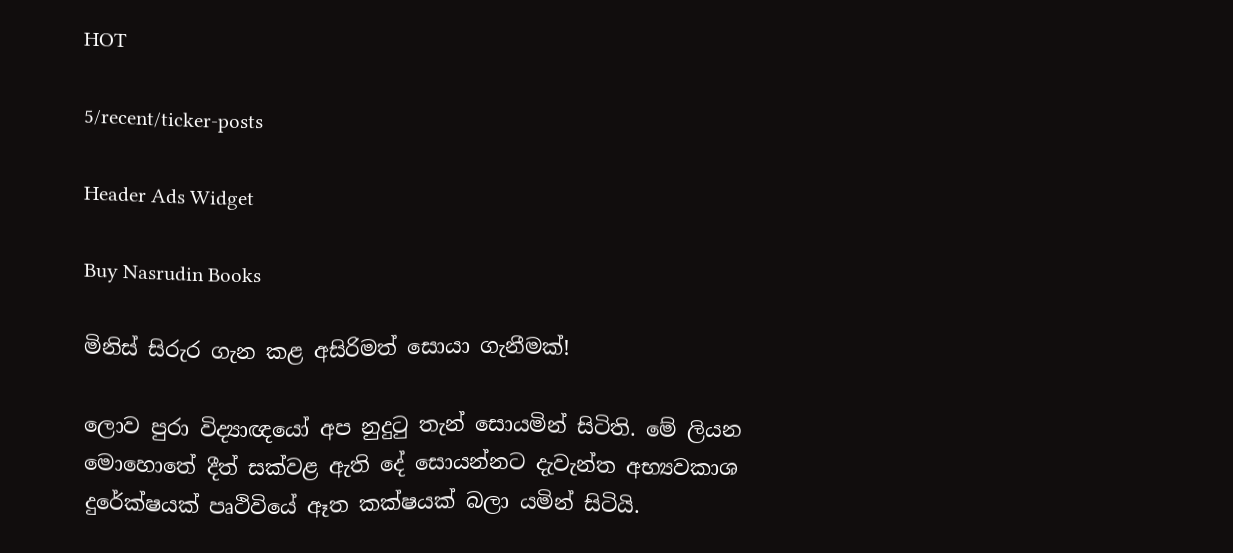HOT

5/recent/ticker-posts

Header Ads Widget

Buy Nasrudin Books

මිනිස් සිරුර ගැන කළ අසිරිමත් සොයා ගැනීමක්!

ලොව පුරා විද්‍යාඥයෝ අප නුදුටු තැන් සොයමින් සිටිති. මේ ලියන මොහොතේ දීත් සක්වළ ඇති දේ සොයන්නට දැවැන්ත අභ්‍යවකාශ දුරේක්ෂයක් පෘථිවියේ ඈත කක්ෂයක් බලා යමින් සිටියි.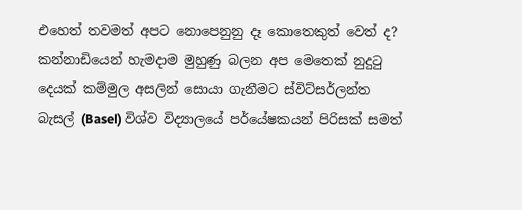එහෙත් තවමත් අපට නොපෙනුනු දෑ කොතෙකුත් වෙත් ද? කන්නාඩියෙන් හැමදාම මුහුණු බලන අප මෙතෙක් නුදුටු දෙයක් කම්මුල අසලින් සොයා ගැනීමට ස්විට්සර්ලන්ත බැසල් (Basel) විශ්ව විද්‍යාලයේ පර්යේෂකයන් පිරිසක් සමත්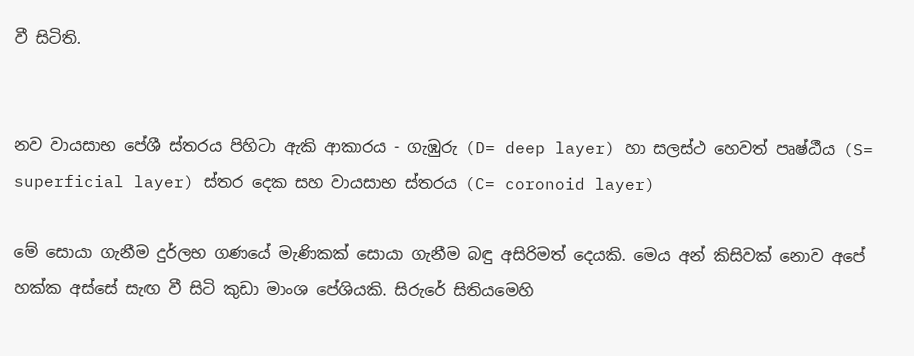වී සිටිති.


නව වායසාභ පේශී ස්තරය පිහිටා ඇකි ආකාරය - ගැඹුරු (D= deep layer) හා සලස්ථ හෙවත් පෘෂ්ඨීය (S= superficial layer) ස්තර දෙක සහ වායසාභ ස්තරය (C= coronoid layer)

මේ සොයා ගැනීම දුර්ලභ ගණයේ මැණිකක් සොයා ගැනීම බඳු අසිරිමත් දෙයකි. මෙය අන් කිසිවක් නොව අපේ හක්ක අස්සේ සැඟ වී සිටි කුඩා මාංශ පේශියකි. සිරුරේ සිතියමෙහි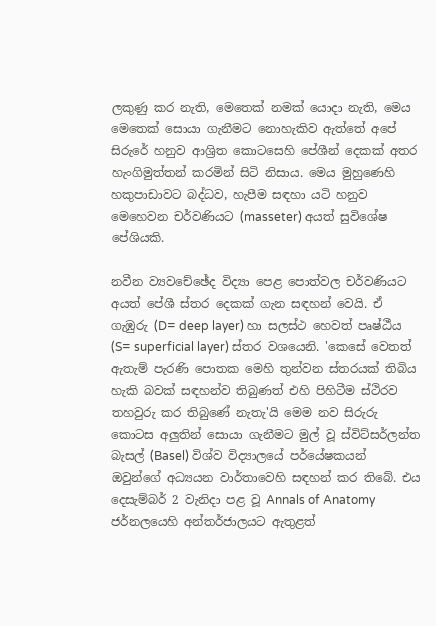ලකුණු කර නැති, මෙතෙක් නමක් යොදා නැති, මෙය මෙතෙක් සොයා ගැනීමට නොහැකිව ඇත්තේ අ‌පේ සිරුරේ හනුව ආශ්‍රිත කොටසෙහි පේශීන් දෙකක් අතර හැංගිමුත්තන් කරමින් සිටි නිසාය. මෙය මුහුණෙහි හකුපාඩාවට බද්ධව, හැපීම සඳහා යටි හනුව මෙහෙවන චර්වණියට (masseter) අයත් සුවිශේෂ පේශියකි.

නවීන ව්‍යවචේඡේද විද්‍යා පෙළ පොත්වල චර්වණියට අයත් පේශී ස්තර දෙකක් ගැන සඳහන් වෙයි. ඒ ගැඹුරු (D= deep layer) හා සලස්ථ හෙවත් පෘෂ්ඨීය (S= superficial layer) ස්තර වශයෙනි. 'කෙසේ වෙතත් ඇතැම් පැරණි ‌පොතක මෙහි තුන්වන ස්තරයක් තිබිය හැකි බවක් සඳහන්ව තිබුණත් එහි පිහිටීම ස්ථිරව තහවුරු කර තිබුණේ නැතැ'යි මෙම නව සිරුරු කොටස අලුතින් සොයා ගැනීමට මුල් වූ ස්විට්සර්ලන්ත බැසල් (Basel) විශ්ව විද්‍යාලයේ පර්යේෂකයන් ඔවුන්ගේ අධ්‍යයන වාර්තාවෙහි සඳහන් කර තිබේ. එය දෙසැම්බර් 2 වැනිදා පළ වූ Annals of Anatomy ජර්නලයෙහි අන්තර්ජාලයට ඇතුළත්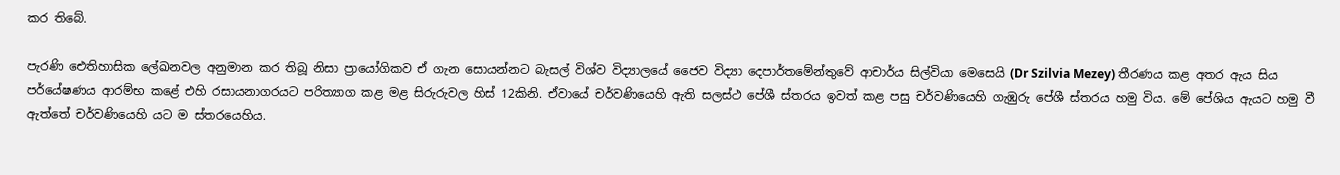කර තිබේ.

පැරණි ඓතිහාසික ලේඛනවල අනුමාන කර තිබූ නිසා ප්‍රායෝගිකව ඒ ගැන සොයන්නට බැසල් විශ්ව විද්‍යාලයේ ජෛව විද්‍යා දෙපාර්තමේන්තුවේ ආචාර්ය සිල්වියා මෙසෙයි (Dr Szilvia Mezey) තීරණය කළ අතර ඇය සිය පර්යේෂණය ආරම්භ කළේ එහි රසායනාගරයට පරිත්‍යාග කළ මළ සිරුරුවල හිස් 12කිනි. ඒවායේ චර්වණියෙහි ඇති සලස්ථ පේශී ස්තරය ඉවත් කළ පසු චර්වණියෙහි ගැඹුරු පේශී ස්තරය හමු විය. මේ පේශිය ඇයට හමු වී ඇත්තේ චර්වණියෙහි යට ම ස්තරයෙහිය.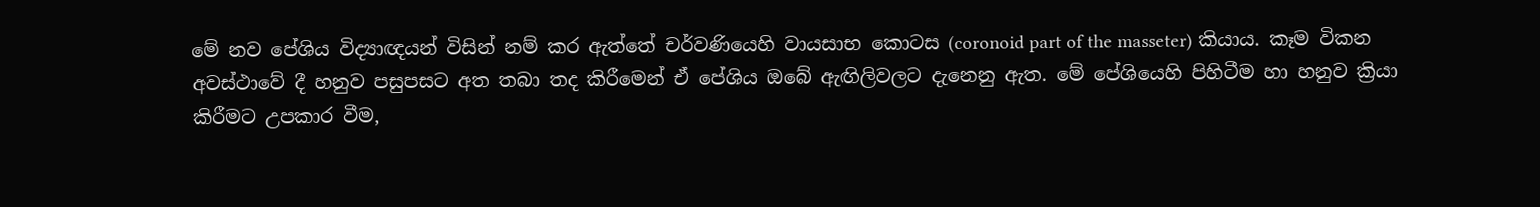මේ නව පේශිය විද්‍යාඥයන් විසින් නම් කර ඇත්තේ චර්වණියෙහි වායසාභ කොටස (coronoid part of the masseter) කියාය. කෑම විකන අවස්ථාවේ දී හනුව පසුපසට අත තබා තද කිරීමෙන් ඒ පේශිය ඔබේ ඇඟිලිවලට දැනෙනු ඇත. මේ පේශියෙහි පිහිටීම හා හනුව ක්‍රියා කිරීමට උපකාර වීම,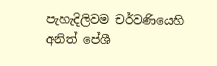පැහැදිලිවම චර්වණියෙහි අනිත් පේශී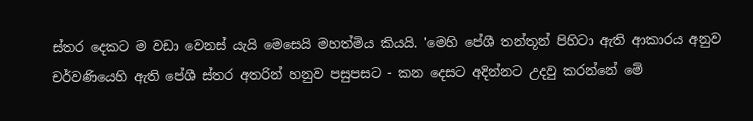ස්තර දෙකට ම වඩා වෙනස් යැයි මෙසෙයි මහත්මිය කියයි. 'මෙහි පේශී තන්තූන් පිහිටා ඇති ආකාරය අනුව චර්වණියෙහි ඇති පේශී ස්තර අතරින් හනුව පසුපසට - කන දෙසට අදින්නට උදවු කරන්නේ මේ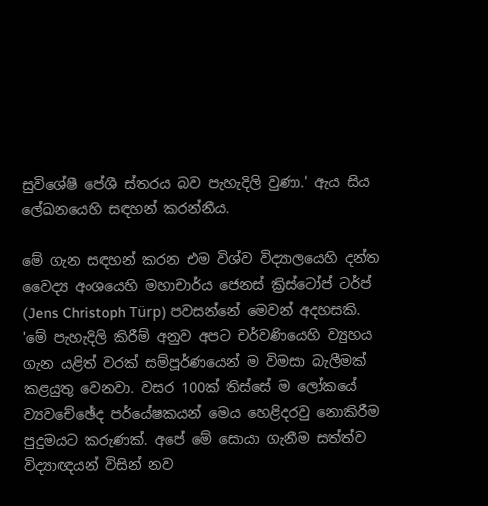සුවිශේෂී පේශී ස්තරය බව පැහැදිලි වුණා.' ඇය සිය ලේඛනයෙහි සඳහන් කරන්නීය.

මේ ගැන සඳහන් කරන එම විශ්ව විද්‍යාලයෙහි දන්ත වෛද්‍ය අංශයෙහි මහාචාර්ය ජෙනස් ක්‍රිස්ටෝප් ටර්ප් (Jens Christoph Türp) පවසන්නේ මෙවන් අදහසකි. 'මේ පැහැදිලි කිරීම් අනුව අපට චර්වණියෙහි ව්‍යුහය ගැන යළිත් වරක් සම්පූර්ණයෙන් ම විමසා බැලීමක් කළයුතු වෙනවා. වසර 100ක් තිස්සේ ම ලෝකයේ ව්‍යවචේඡේද පර්යේෂකයන් මෙය හෙළිදරවු නොකිරීම පුදුමයට කරුණක්. අපේ මේ සොයා ගැනීම සත්ත්ව විද්‍යාඥයන් විසින් නව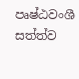පෘෂ්ඨවංශී සත්ත්ව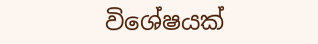විශේෂයක්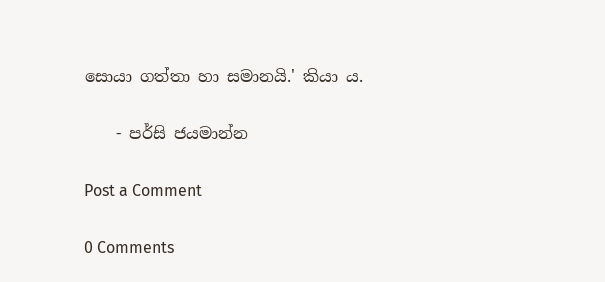සොයා ගත්තා හා සමානයි.' කියා ය.

    - පර්සි ජයමාන්න

Post a Comment

0 Comments